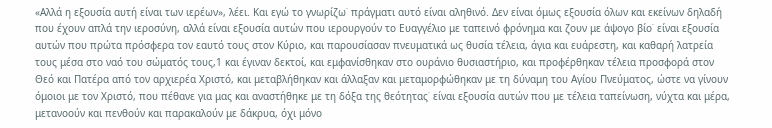«Αλλά η εξουσία αυτή είναι των ιερέων», λέει. Και εγώ το γνωρίζω˙ πράγματι αυτό είναι αληθινό. Δεν είναι όμως εξουσία όλων και εκείνων δηλαδή που έχουν απλά την ιεροσύνη, αλλά είναι εξουσία αυτών που ιερουργούν το Ευαγγέλιο με ταπεινό φρόνημα και ζουν με άψογο βίο˙ είναι εξουσία αυτών που πρώτα πρόσφερα τον εαυτό τους στον Κύριο, και παρουσίασαν πνευματικά ως θυσία τέλεια, άγια και ευάρεστη, και καθαρή λατρεία τους μέσα στο ναό του σώματός τους,1 και έγιναν δεκτοί, και εμφανίσθηκαν στο ουράνιο θυσιαστήριο, και προφέρθηκαν τέλεια προσφορά στον Θεό και Πατέρα από τον αρχιερέα Χριστό, και μεταβλήθηκαν και άλλαξαν και μεταμορφώθηκαν με τη δύναμη του Αγίου Πνεύματος, ώστε να γίνουν όμοιοι με τον Χριστό, που πέθανε για μας και αναστήθηκε με τη δόξα της θεότητας˙ είναι εξουσία αυτών που με τέλεια ταπείνωση, νύχτα και μέρα, μετανοούν και πενθούν και παρακαλούν με δάκρυα, όχι μόνο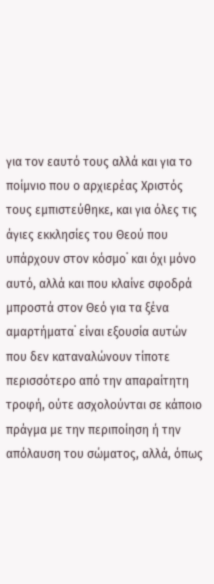για τον εαυτό τους αλλά και για το ποίμνιο που ο αρχιερέας Χριστός τους εμπιστεύθηκε, και για όλες τις άγιες εκκλησίες του Θεού που υπάρχουν στον κόσμο˙ και όχι μόνο αυτό, αλλά και που κλαίνε σφοδρά μπροστά στον Θεό για τα ξένα αμαρτήματα˙ είναι εξουσία αυτών που δεν καταναλώνουν τίποτε περισσότερο από την απαραίτητη τροφή, ούτε ασχολούνται σε κάποιο πράγμα με την περιποίηση ή την απόλαυση του σώματος, αλλά, όπως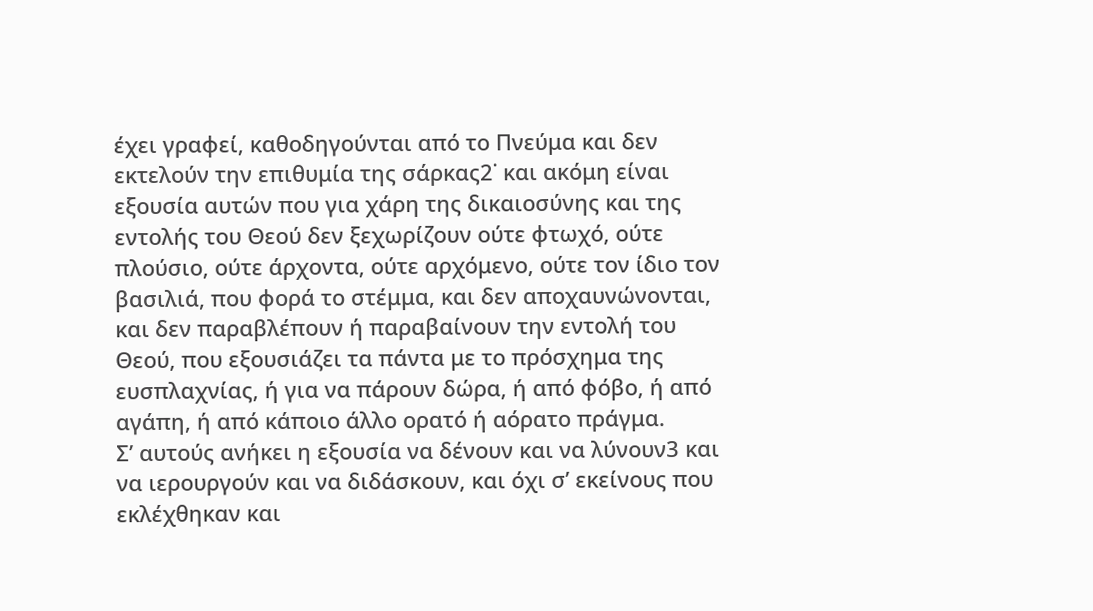έχει γραφεί, καθοδηγούνται από το Πνεύμα και δεν εκτελούν την επιθυμία της σάρκας2˙ και ακόμη είναι εξουσία αυτών που για χάρη της δικαιοσύνης και της εντολής του Θεού δεν ξεχωρίζουν ούτε φτωχό, ούτε πλούσιο, ούτε άρχοντα, ούτε αρχόμενο, ούτε τον ίδιο τον βασιλιά, που φορά το στέμμα, και δεν αποχαυνώνονται, και δεν παραβλέπουν ή παραβαίνουν την εντολή του Θεού, που εξουσιάζει τα πάντα με το πρόσχημα της ευσπλαχνίας, ή για να πάρουν δώρα, ή από φόβο, ή από αγάπη, ή από κάποιο άλλο ορατό ή αόρατο πράγμα.
Σ’ αυτούς ανήκει η εξουσία να δένουν και να λύνουν3 και να ιερουργούν και να διδάσκουν, και όχι σ’ εκείνους που εκλέχθηκαν και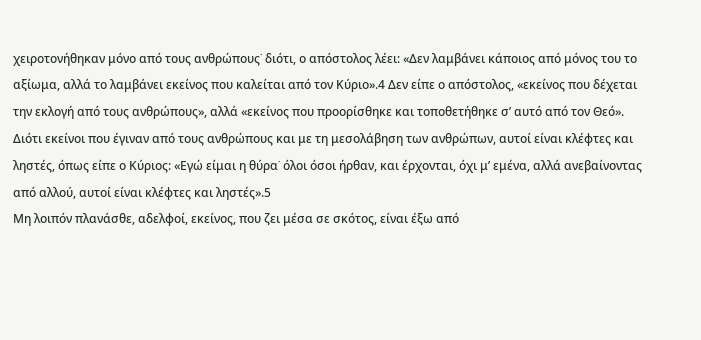χειροτονήθηκαν μόνο από τους ανθρώπους˙ διότι, ο απόστολος λέει: «Δεν λαμβάνει κάποιος από μόνος του το αξίωμα, αλλά το λαμβάνει εκείνος που καλείται από τον Κύριο».4 Δεν είπε ο απόστολος, «εκείνος που δέχεται την εκλογή από τους ανθρώπους», αλλά «εκείνος που προορίσθηκε και τοποθετήθηκε σ’ αυτό από τον Θεό». Διότι εκείνοι που έγιναν από τους ανθρώπους και με τη μεσολάβηση των ανθρώπων, αυτοί είναι κλέφτες και ληστές, όπως είπε ο Κύριος: «Εγώ είμαι η θύρα˙ όλοι όσοι ήρθαν, και έρχονται, όχι μ’ εμένα, αλλά ανεβαίνοντας από αλλού, αυτοί είναι κλέφτες και ληστές».5
Μη λοιπόν πλανάσθε, αδελφοί, εκείνος, που ζει μέσα σε σκότος, είναι έξω από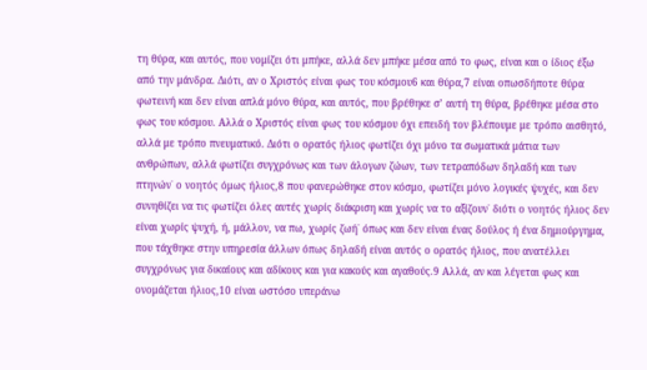τη θύρα, και αυτός, που νομίζει ότι μπήκε, αλλά δεν μπήκε μέσα από το φως, είναι και ο ίδιος έξω από την μάνδρα. Διότι, αν ο Χριστός είναι φως του κόσμου6 και θύρα,7 είναι οπωσδήποτε θύρα φωτεινή και δεν είναι απλά μόνο θύρα, και αυτός, που βρέθηκε σ’ αυτή τη θύρα, βρέθηκε μέσα στο φως του κόσμου. Αλλά ο Χριστός είναι φως του κόσμου όχι επειδή τον βλέπουμε με τρόπο αισθητό, αλλά με τρόπο πνευματικό. Διότι ο ορατός ήλιος φωτίζει όχι μόνο τα σωματικά μάτια των ανθρώπων, αλλά φωτίζει συγχρόνως και των άλογων ζώων, των τετραπόδων δηλαδή και των πτηνών˙ ο νοητός όμως ήλιος,8 που φανερώθηκε στον κόσμο, φωτίζει μόνο λογικές ψυχές, και δεν συνηθίζει να τις φωτίζει όλες αυτές χωρίς διάκριση και χωρίς να το αξίζουν˙ διότι ο νοητός ήλιος δεν είναι χωρίς ψυχή, ή, μάλλον, να πω, χωρίς ζωή˙ όπως και δεν είναι ένας δούλος ή ένα δημιούργημα, που τάχθηκε στην υπηρεσία άλλων όπως δηλαδή είναι αυτός ο ορατός ήλιος, που ανατέλλει συγχρόνως για δικαίους και αδίκους και για κακούς και αγαθούς.9 Αλλά, αν και λέγεται φως και ονομάζεται ήλιος,10 είναι ωστόσο υπεράνω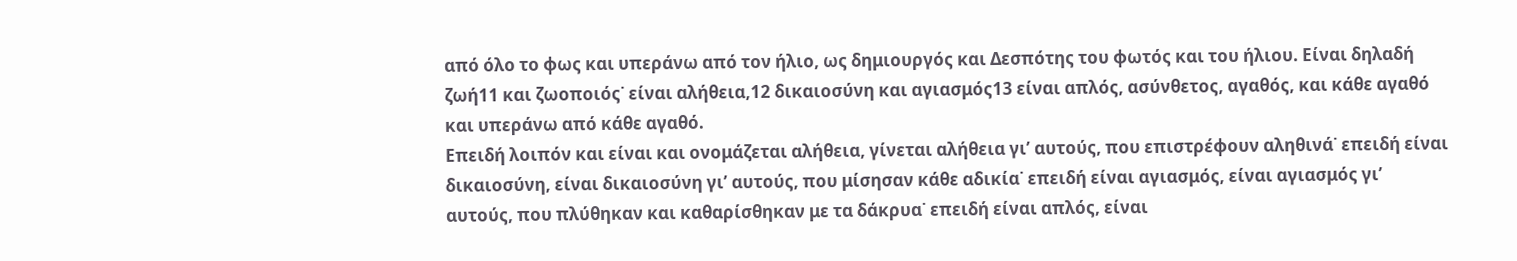από όλο το φως και υπεράνω από τον ήλιο, ως δημιουργός και Δεσπότης του φωτός και του ήλιου. Είναι δηλαδή ζωή11 και ζωοποιός˙ είναι αλήθεια,12 δικαιοσύνη και αγιασμός13 είναι απλός, ασύνθετος, αγαθός, και κάθε αγαθό και υπεράνω από κάθε αγαθό.
Επειδή λοιπόν και είναι και ονομάζεται αλήθεια, γίνεται αλήθεια γι’ αυτούς, που επιστρέφουν αληθινά˙ επειδή είναι δικαιοσύνη, είναι δικαιοσύνη γι’ αυτούς, που μίσησαν κάθε αδικία˙ επειδή είναι αγιασμός, είναι αγιασμός γι’ αυτούς, που πλύθηκαν και καθαρίσθηκαν με τα δάκρυα˙ επειδή είναι απλός, είναι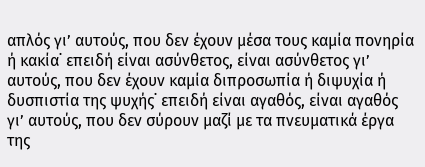απλός γι’ αυτούς, που δεν έχουν μέσα τους καμία πονηρία ή κακία˙ επειδή είναι ασύνθετος, είναι ασύνθετος γι’ αυτούς, που δεν έχουν καμία διπροσωπία ή διψυχία ή δυσπιστία της ψυχής˙ επειδή είναι αγαθός, είναι αγαθός γι’ αυτούς, που δεν σύρουν μαζί με τα πνευματικά έργα της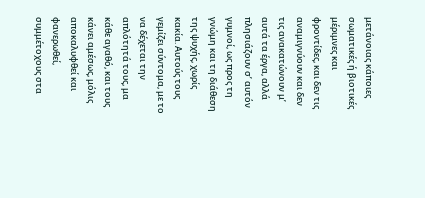μετάνοιας κάποιες σωματικές ή βιοτικές μέριμνες και φροντίδες, και δεν τις αναμιγνύουν και δεν τις ανακατώνουν μ’ αυτά τα έργα, αλλά πλησιάζουν σ’ αυτόν γυμνοί, ως προς τη γνώμη και τη διάθεση της ψυχής, χωρίς κακία. Αυτούς τους γεμίζει σύντομα, με το να δέχεται την απλότητά τους, μα κάθε αγαθό, και τους κάνει αμέσως, μόλις αποκαλυφθεί και φανερωθεί, συμμέτοχους στα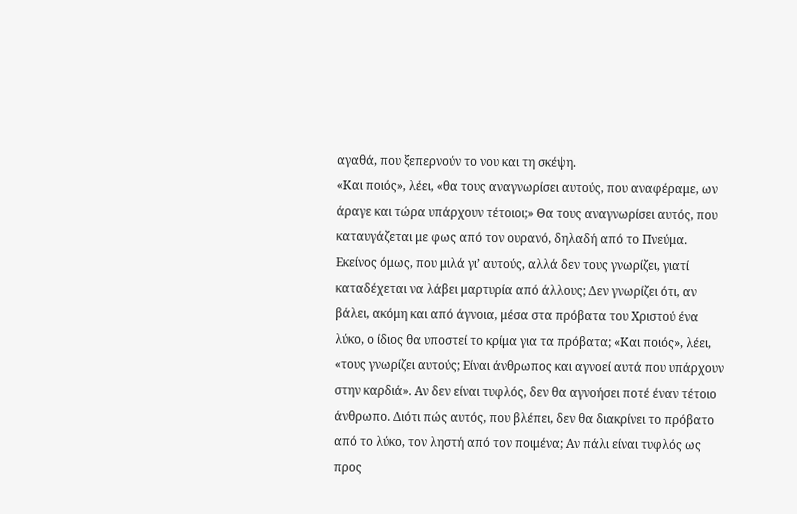αγαθά, που ξεπερνούν το νου και τη σκέψη.
«Και ποιός», λέει, «θα τους αναγνωρίσει αυτούς, που αναφέραμε, ων άραγε και τώρα υπάρχουν τέτοιοι;» Θα τους αναγνωρίσει αυτός, που καταυγάζεται με φως από τον ουρανό, δηλαδή από το Πνεύμα. Εκείνος όμως, που μιλά γι’ αυτούς, αλλά δεν τους γνωρίζει, γιατί καταδέχεται να λάβει μαρτυρία από άλλους; Δεν γνωρίζει ότι, αν βάλει, ακόμη και από άγνοια, μέσα στα πρόβατα του Χριστού ένα λύκο, ο ίδιος θα υποστεί το κρίμα για τα πρόβατα; «Και ποιός», λέει, «τους γνωρίζει αυτούς; Είναι άνθρωπος και αγνοεί αυτά που υπάρχουν στην καρδιά». Αν δεν είναι τυφλός, δεν θα αγνοήσει ποτέ έναν τέτοιο άνθρωπο. Διότι πώς αυτός, που βλέπει, δεν θα διακρίνει το πρόβατο από το λύκο, τον ληστή από τον ποιμένα; Αν πάλι είναι τυφλός ως προς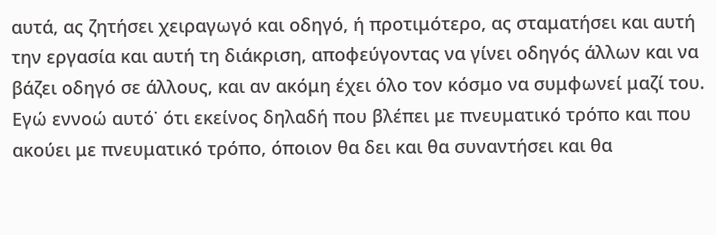αυτά, ας ζητήσει χειραγωγό και οδηγό, ή προτιμότερο, ας σταματήσει και αυτή την εργασία και αυτή τη διάκριση, αποφεύγοντας να γίνει οδηγός άλλων και να βάζει οδηγό σε άλλους, και αν ακόμη έχει όλο τον κόσμο να συμφωνεί μαζί του. Εγώ εννοώ αυτό˙ ότι εκείνος δηλαδή που βλέπει με πνευματικό τρόπο και που ακούει με πνευματικό τρόπο, όποιον θα δει και θα συναντήσει και θα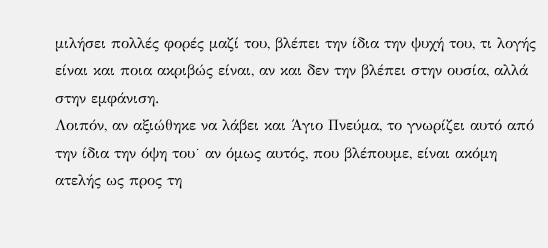μιλήσει πολλές φορές μαζί του, βλέπει την ίδια την ψυχή του, τι λογής είναι και ποια ακριβώς είναι, αν και δεν την βλέπει στην ουσία, αλλά στην εμφάνιση.
Λοιπόν, αν αξιώθηκε να λάβει και Άγιο Πνεύμα, το γνωρίζει αυτό από την ίδια την όψη του˙ αν όμως αυτός, που βλέπουμε, είναι ακόμη ατελής ως προς τη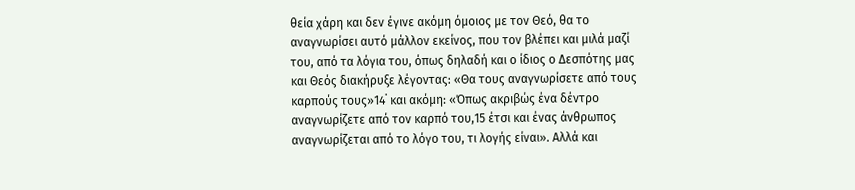θεία χάρη και δεν έγινε ακόμη όμοιος με τον Θεό, θα το αναγνωρίσει αυτό μάλλον εκείνος, που τον βλέπει και μιλά μαζί του, από τα λόγια του, όπως δηλαδή και ο ίδιος ο Δεσπότης μας και Θεός διακήρυξε λέγοντας: «Θα τους αναγνωρίσετε από τους καρπούς τους»14˙ και ακόμη: «Όπως ακριβώς ένα δέντρο αναγνωρίζετε από τον καρπό του,15 έτσι και ένας άνθρωπος αναγνωρίζεται από το λόγο του, τι λογής είναι». Αλλά και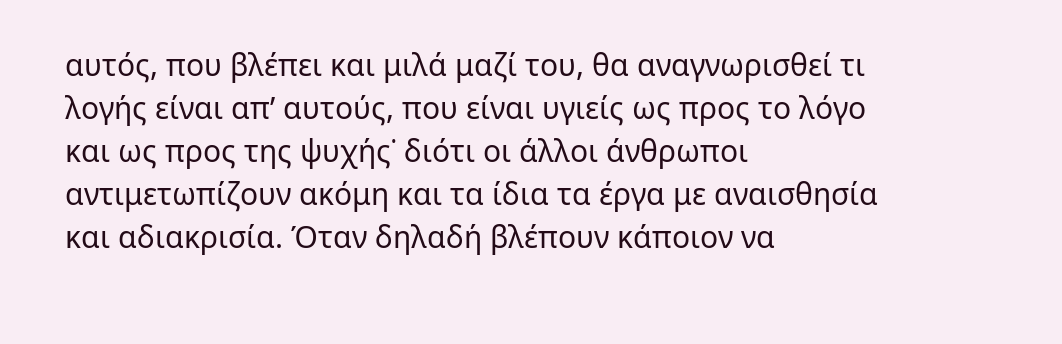αυτός, που βλέπει και μιλά μαζί του, θα αναγνωρισθεί τι λογής είναι απ’ αυτούς, που είναι υγιείς ως προς το λόγο και ως προς της ψυχής˙ διότι οι άλλοι άνθρωποι αντιμετωπίζουν ακόμη και τα ίδια τα έργα με αναισθησία και αδιακρισία. Όταν δηλαδή βλέπουν κάποιον να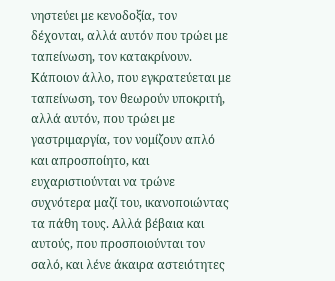νηστεύει με κενοδοξία, τον δέχονται, αλλά αυτόν που τρώει με ταπείνωση, τον κατακρίνουν. Κάποιον άλλο, που εγκρατεύεται με ταπείνωση, τον θεωρούν υποκριτή, αλλά αυτόν, που τρώει με γαστριμαργία, τον νομίζουν απλό και απροσποίητο, και ευχαριστιούνται να τρώνε συχνότερα μαζί του, ικανοποιώντας τα πάθη τους. Αλλά βέβαια και αυτούς, που προσποιούνται τον σαλό, και λένε άκαιρα αστειότητες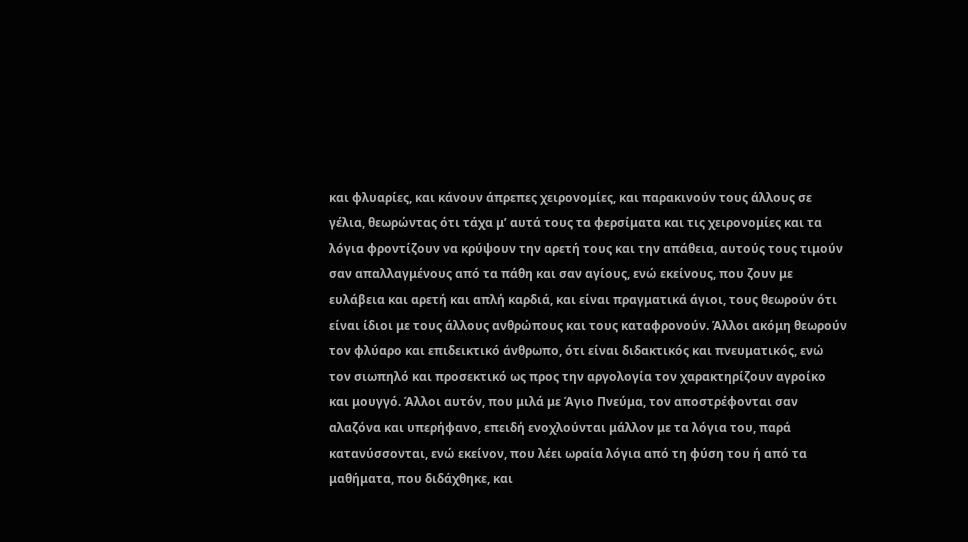και φλυαρίες, και κάνουν άπρεπες χειρονομίες, και παρακινούν τους άλλους σε γέλια, θεωρώντας ότι τάχα μ’ αυτά τους τα φερσίματα και τις χειρονομίες και τα λόγια φροντίζουν να κρύψουν την αρετή τους και την απάθεια, αυτούς τους τιμούν σαν απαλλαγμένους από τα πάθη και σαν αγίους, ενώ εκείνους, που ζουν με ευλάβεια και αρετή και απλή καρδιά, και είναι πραγματικά άγιοι, τους θεωρούν ότι είναι ίδιοι με τους άλλους ανθρώπους και τους καταφρονούν. Άλλοι ακόμη θεωρούν τον φλύαρο και επιδεικτικό άνθρωπο, ότι είναι διδακτικός και πνευματικός, ενώ τον σιωπηλό και προσεκτικό ως προς την αργολογία τον χαρακτηρίζουν αγροίκο και μουγγό. Άλλοι αυτόν, που μιλά με Άγιο Πνεύμα, τον αποστρέφονται σαν αλαζόνα και υπερήφανο, επειδή ενοχλούνται μάλλον με τα λόγια του, παρά κατανύσσονται, ενώ εκείνον, που λέει ωραία λόγια από τη φύση του ή από τα μαθήματα, που διδάχθηκε, και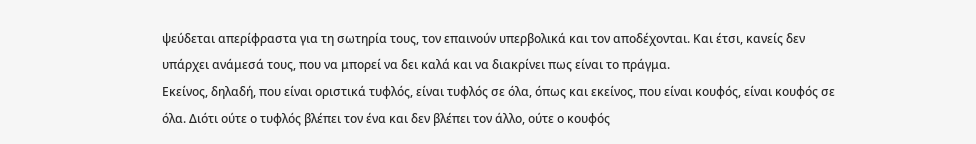ψεύδεται απερίφραστα για τη σωτηρία τους, τον επαινούν υπερβολικά και τον αποδέχονται. Και έτσι, κανείς δεν υπάρχει ανάμεσά τους, που να μπορεί να δει καλά και να διακρίνει πως είναι το πράγμα.
Εκείνος, δηλαδή, που είναι οριστικά τυφλός, είναι τυφλός σε όλα, όπως και εκείνος, που είναι κουφός, είναι κουφός σε όλα. Διότι ούτε ο τυφλός βλέπει τον ένα και δεν βλέπει τον άλλο, ούτε ο κουφός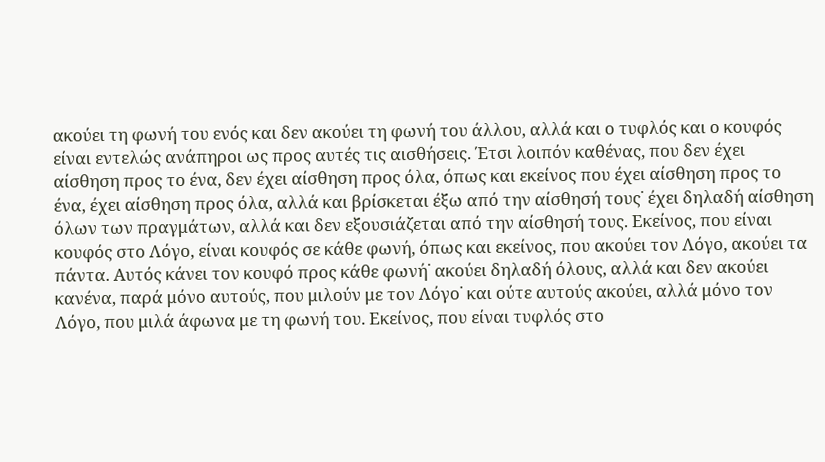ακούει τη φωνή του ενός και δεν ακούει τη φωνή του άλλου, αλλά και ο τυφλός και ο κουφός είναι εντελώς ανάπηροι ως προς αυτές τις αισθήσεις. Έτσι λοιπόν καθένας, που δεν έχει αίσθηση προς το ένα, δεν έχει αίσθηση προς όλα, όπως και εκείνος που έχει αίσθηση προς το ένα, έχει αίσθηση προς όλα, αλλά και βρίσκεται έξω από την αίσθησή τους˙ έχει δηλαδή αίσθηση όλων των πραγμάτων, αλλά και δεν εξουσιάζεται από την αίσθησή τους. Εκείνος, που είναι κουφός στο Λόγο, είναι κουφός σε κάθε φωνή, όπως και εκείνος, που ακούει τον Λόγο, ακούει τα πάντα. Αυτός κάνει τον κουφό προς κάθε φωνή˙ ακούει δηλαδή όλους, αλλά και δεν ακούει κανένα, παρά μόνο αυτούς, που μιλούν με τον Λόγο˙ και ούτε αυτούς ακούει, αλλά μόνο τον Λόγο, που μιλά άφωνα με τη φωνή του. Εκείνος, που είναι τυφλός στο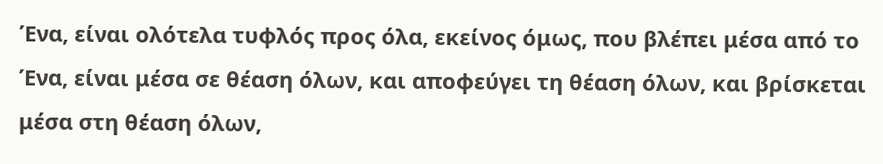Ένα, είναι ολότελα τυφλός προς όλα, εκείνος όμως, που βλέπει μέσα από το Ένα, είναι μέσα σε θέαση όλων, και αποφεύγει τη θέαση όλων, και βρίσκεται μέσα στη θέαση όλων,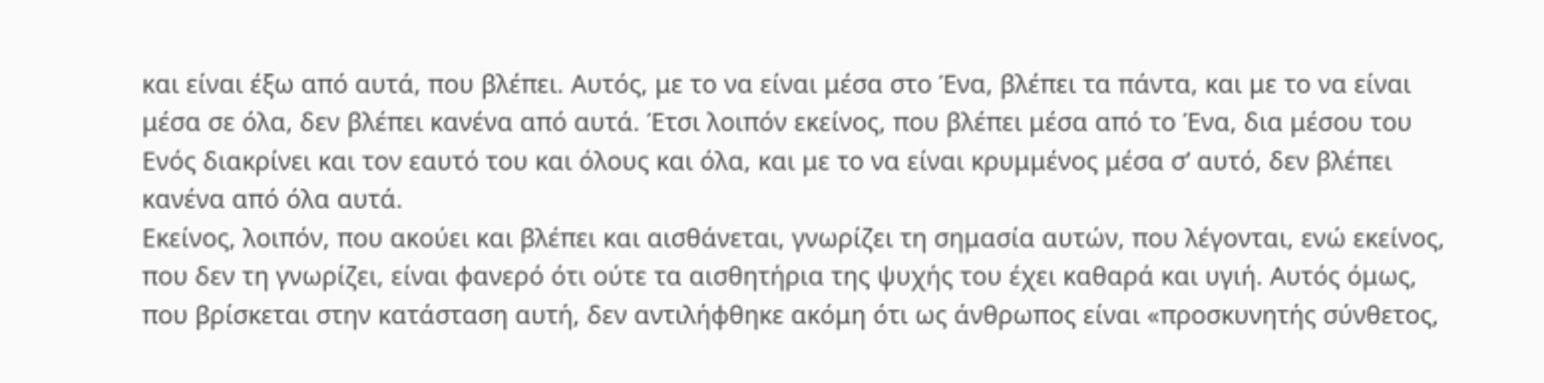και είναι έξω από αυτά, που βλέπει. Αυτός, με το να είναι μέσα στο Ένα, βλέπει τα πάντα, και με το να είναι μέσα σε όλα, δεν βλέπει κανένα από αυτά. Έτσι λοιπόν εκείνος, που βλέπει μέσα από το Ένα, δια μέσου του Ενός διακρίνει και τον εαυτό του και όλους και όλα, και με το να είναι κρυμμένος μέσα σ’ αυτό, δεν βλέπει κανένα από όλα αυτά.
Εκείνος, λοιπόν, που ακούει και βλέπει και αισθάνεται, γνωρίζει τη σημασία αυτών, που λέγονται, ενώ εκείνος, που δεν τη γνωρίζει, είναι φανερό ότι ούτε τα αισθητήρια της ψυχής του έχει καθαρά και υγιή. Αυτός όμως, που βρίσκεται στην κατάσταση αυτή, δεν αντιλήφθηκε ακόμη ότι ως άνθρωπος είναι «προσκυνητής σύνθετος,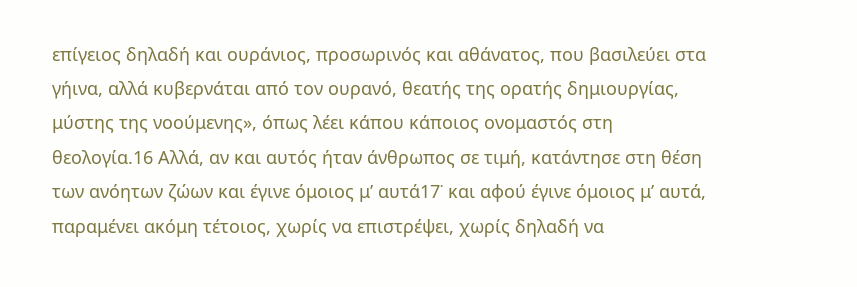επίγειος δηλαδή και ουράνιος, προσωρινός και αθάνατος, που βασιλεύει στα γήινα, αλλά κυβερνάται από τον ουρανό, θεατής της ορατής δημιουργίας, μύστης της νοούμενης», όπως λέει κάπου κάποιος ονομαστός στη θεολογία.16 Αλλά, αν και αυτός ήταν άνθρωπος σε τιμή, κατάντησε στη θέση των ανόητων ζώων και έγινε όμοιος μ’ αυτά17˙ και αφού έγινε όμοιος μ’ αυτά, παραμένει ακόμη τέτοιος, χωρίς να επιστρέψει, χωρίς δηλαδή να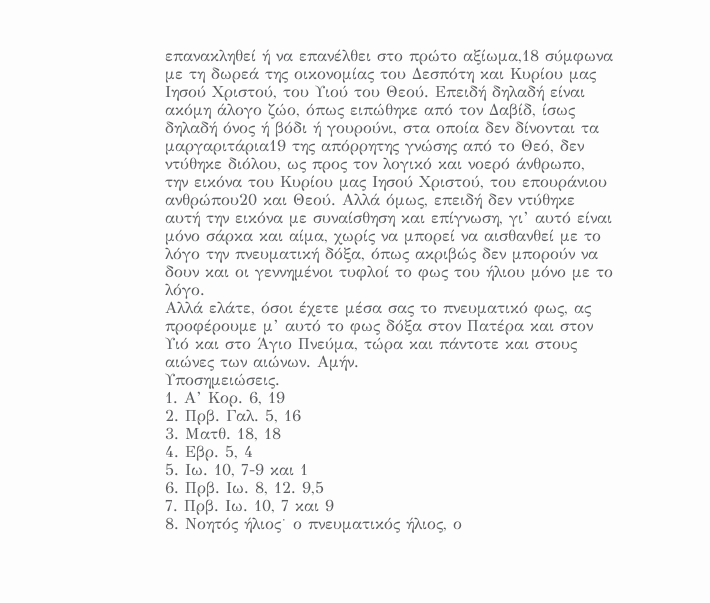επανακληθεί ή να επανέλθει στο πρώτο αξίωμα,18 σύμφωνα με τη δωρεά της οικονομίας του Δεσπότη και Κυρίου μας Ιησού Χριστού, του Υιού του Θεού. Επειδή δηλαδή είναι ακόμη άλογο ζώο, όπως ειπώθηκε από τον Δαβίδ, ίσως δηλαδή όνος ή βόδι ή γουρούνι, στα οποία δεν δίνονται τα μαργαριτάρια19 της απόρρητης γνώσης από το Θεό, δεν ντύθηκε διόλου, ως προς τον λογικό και νοερό άνθρωπο, την εικόνα του Κυρίου μας Ιησού Χριστού, του επουράνιου ανθρώπου20 και Θεού. Αλλά όμως, επειδή δεν ντύθηκε αυτή την εικόνα με συναίσθηση και επίγνωση, γι’ αυτό είναι μόνο σάρκα και αίμα, χωρίς να μπορεί να αισθανθεί με το λόγο την πνευματική δόξα, όπως ακριβώς δεν μπορούν να δουν και οι γεννημένοι τυφλοί το φως του ήλιου μόνο με το λόγο.
Αλλά ελάτε, όσοι έχετε μέσα σας το πνευματικό φως, ας προφέρουμε μ’ αυτό το φως δόξα στον Πατέρα και στον Υιό και στο Άγιο Πνεύμα, τώρα και πάντοτε και στους αιώνες των αιώνων. Αμήν.
Υποσημειώσεις.
1. Α’ Κορ. 6, 19
2. Πρβ. Γαλ. 5, 16
3. Ματθ. 18, 18
4. Εβρ. 5, 4
5. Ιω. 10, 7-9 και 1
6. Πρβ. Ιω. 8, 12. 9,5
7. Πρβ. Ιω. 10, 7 και 9
8. Νοητός ήλιος˙ ο πνευματικός ήλιος, ο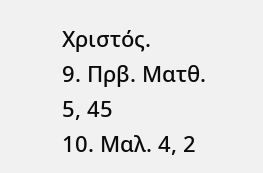Χριστός.
9. Πρβ. Ματθ. 5, 45
10. Μαλ. 4, 2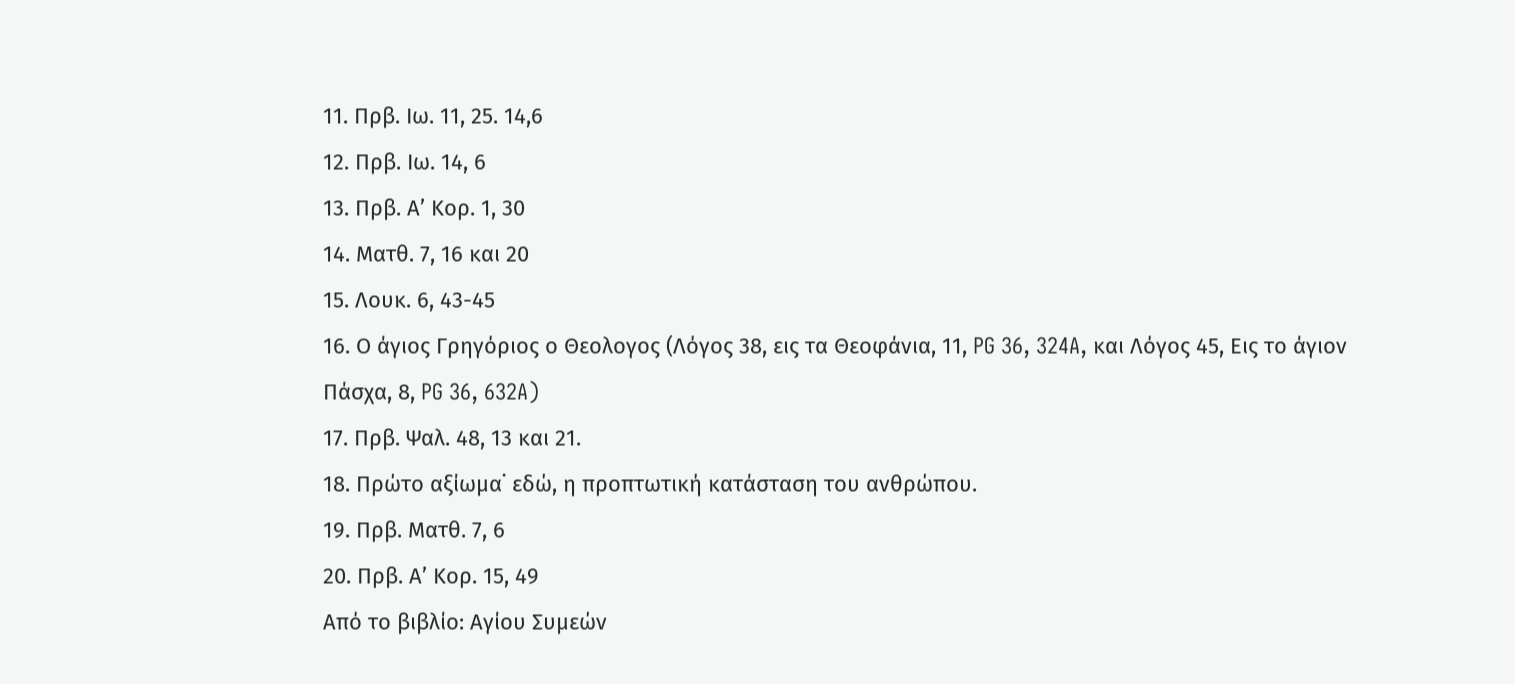11. Πρβ. Ιω. 11, 25. 14,6
12. Πρβ. Ιω. 14, 6
13. Πρβ. Α’ Κορ. 1, 30
14. Ματθ. 7, 16 και 20
15. Λουκ. 6, 43-45
16. Ο άγιος Γρηγόριος ο Θεολογος (Λόγος 38, εις τα Θεοφάνια, 11, PG 36, 324A, και Λόγος 45, Εις το άγιον Πάσχα, 8, PG 36, 632A)
17. Πρβ. Ψαλ. 48, 13 και 21.
18. Πρώτο αξίωμα˙ εδώ, η προπτωτική κατάσταση του ανθρώπου.
19. Πρβ. Ματθ. 7, 6
20. Πρβ. Α’ Κορ. 15, 49
Από το βιβλίο: Αγίου Συμεών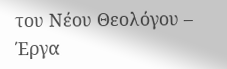του Νέου Θεολόγου – Έργα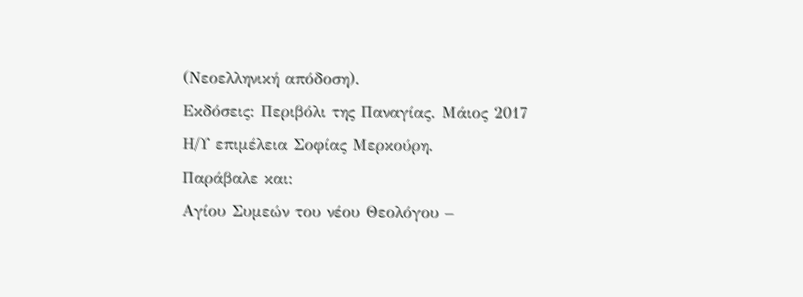(Νεοελληνική απόδοση).
Εκδόσεις: Περιβόλι της Παναγίας. Μάιος 2017
Η/Υ επιμέλεια Σοφίας Μερκούρη.
Παράβαλε και:
Αγίου Συμεών του νέου Θεολόγου –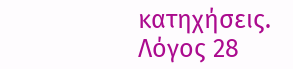κατηχήσεις. Λόγος 28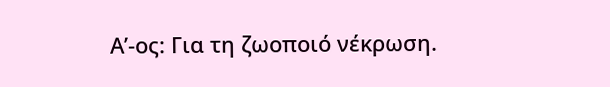Α’-ος: Για τη ζωοποιό νέκρωση.